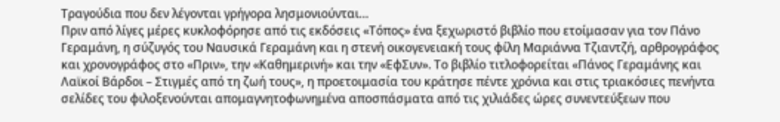Τραγούδια που δεν λέγονται γρήγορα λησμονιούνται…
Πριν από λίγες μέρες κυκλοφόρησε από τις εκδόσεις «Τόπος» ένα ξεχωριστό βιβλίο που ετοίμασαν για τον Πάνο Γεραμάνη, η σύζυγός του Ναυσικά Γεραμάνη και η στενή οικογενειακή τους φίλη Μαριάννα Τζιαντζή, αρθρογράφος και χρονογράφος στο «Πριν», την «Καθημερινή» και την «ΕφΣυν». Το βιβλίο τιτλοφορείται «Πάνος Γεραμάνης και Λαϊκοί Βάρδοι – Στιγμές από τη ζωή τους», η προετοιμασία του κράτησε πέντε χρόνια και στις τριακόσιες πενήντα σελίδες του φιλοξενούνται απομαγνητοφωνημένα αποσπάσματα από τις χιλιάδες ώρες συνεντεύξεων που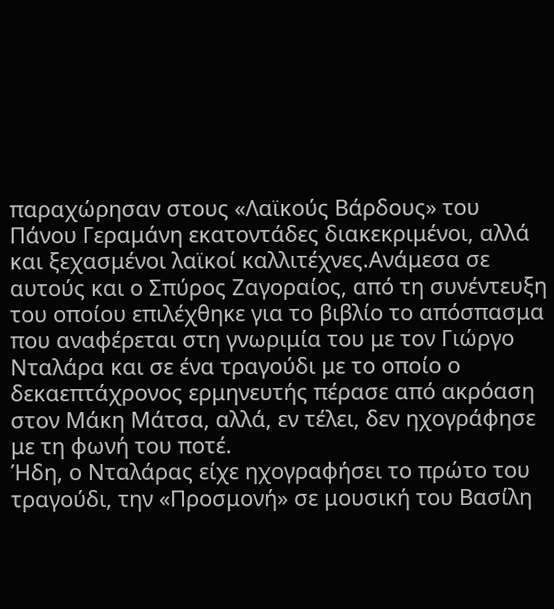παραχώρησαν στους «Λαϊκούς Βάρδους» του Πάνου Γεραμάνη εκατοντάδες διακεκριμένοι, αλλά και ξεχασμένοι λαϊκοί καλλιτέχνες.Ανάμεσα σε αυτούς και ο Σπύρος Ζαγοραίος, από τη συνέντευξη του οποίου επιλέχθηκε για το βιβλίο το απόσπασμα που αναφέρεται στη γνωριμία του με τον Γιώργο Νταλάρα και σε ένα τραγούδι με το οποίο ο δεκαεπτάχρονος ερμηνευτής πέρασε από ακρόαση στον Μάκη Μάτσα, αλλά, εν τέλει, δεν ηχογράφησε με τη φωνή του ποτέ.
Ήδη, ο Νταλάρας είχε ηχογραφήσει το πρώτο του τραγούδι, την «Προσμονή» σε μουσική του Βασίλη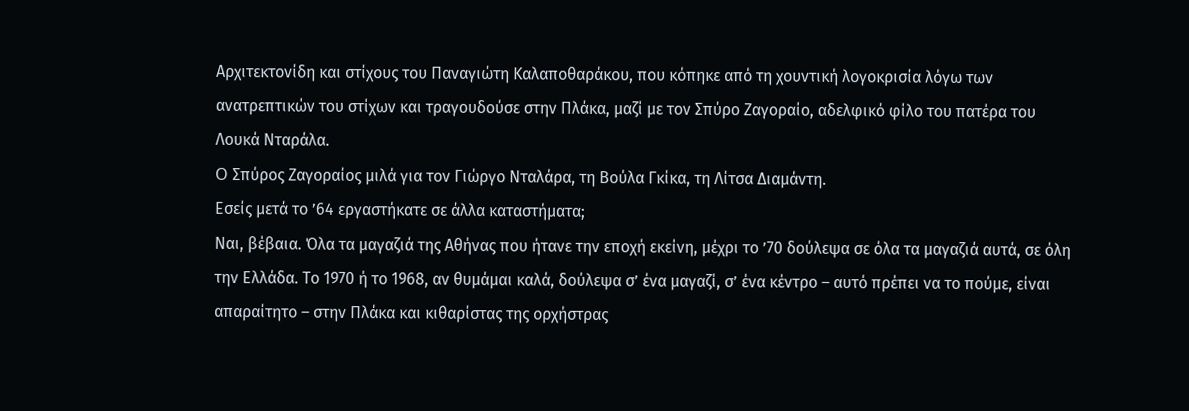Αρχιτεκτονίδη και στίχους του Παναγιώτη Καλαποθαράκου, που κόπηκε από τη χουντική λογοκρισία λόγω των ανατρεπτικών του στίχων και τραγουδούσε στην Πλάκα, μαζί με τον Σπύρο Ζαγοραίο, αδελφικό φίλο του πατέρα του Λουκά Νταράλα.
O Σπύρος Ζαγοραίος μιλά για τον Γιώργο Νταλάρα, τη Βούλα Γκίκα, τη Λίτσα Διαμάντη.
Εσείς μετά το ’64 εργαστήκατε σε άλλα καταστήματα;
Ναι, βέβαια. Όλα τα μαγαζιά της Αθήνας που ήτανε την εποχή εκείνη, μέχρι το ’70 δούλεψα σε όλα τα μαγαζιά αυτά, σε όλη την Ελλάδα. Το 1970 ή το 1968, αν θυμάμαι καλά, δούλεψα σ’ ένα μαγαζί, σ’ ένα κέντρο – αυτό πρέπει να το πούμε, είναι απαραίτητο – στην Πλάκα και κιθαρίστας της ορχήστρας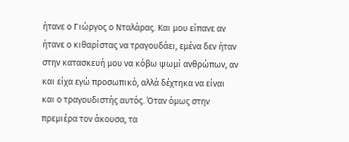ήτανε ο Γιώργος ο Νταλάρας. Και μου είπανε αν ήτανε ο κιθαρίστας να τραγουδάει, εμένα δεν ήταν στην κατασκευή μου να κόβω ψωμί ανθρώπων, αν και είχα εγώ προσωπικό, αλλά δέχτηκα να είναι και ο τραγουδιστής αυτός. Όταν όμως στην πρεμιέρα τον άκουσα, τα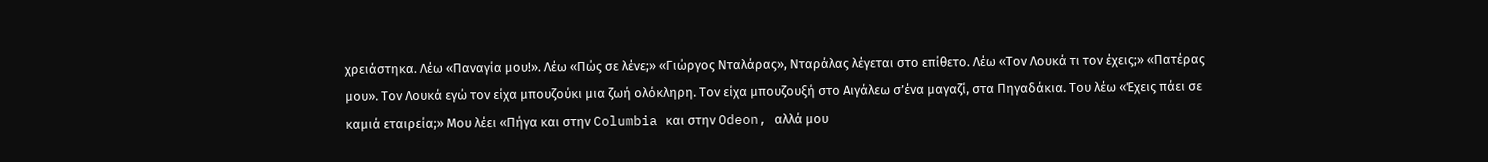χρειάστηκα. Λέω «Παναγία μου!». Λέω «Πώς σε λένε;» «Γιώργος Νταλάρας», Νταράλας λέγεται στο επίθετο. Λέω «Τον Λουκά τι τον έχεις;» «Πατέρας μου». Τον Λουκά εγώ τον είχα μπουζούκι μια ζωή ολόκληρη. Τον είχα μπουζουξή στο Αιγάλεω σ’ένα μαγαζί, στα Πηγαδάκια. Του λέω «Έχεις πάει σε καμιά εταιρεία;» Μου λέει «Πήγα και στην Columbia και στην Odeon, αλλά μου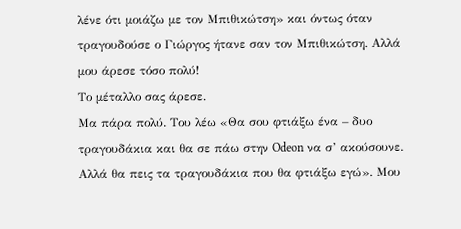λένε ότι μοιάζω με τον Μπιθικώτση» και όντως όταν τραγουδούσε ο Γιώργος ήτανε σαν τον Μπιθικώτση. Αλλά μου άρεσε τόσο πολύ!
Το μέταλλο σας άρεσε.
Μα πάρα πολύ. Του λέω «Θα σου φτιάξω ένα – δυο τραγουδάκια και θα σε πάω στην Odeon να σ’ ακούσουνε. Αλλά θα πεις τα τραγουδάκια που θα φτιάξω εγώ». Μου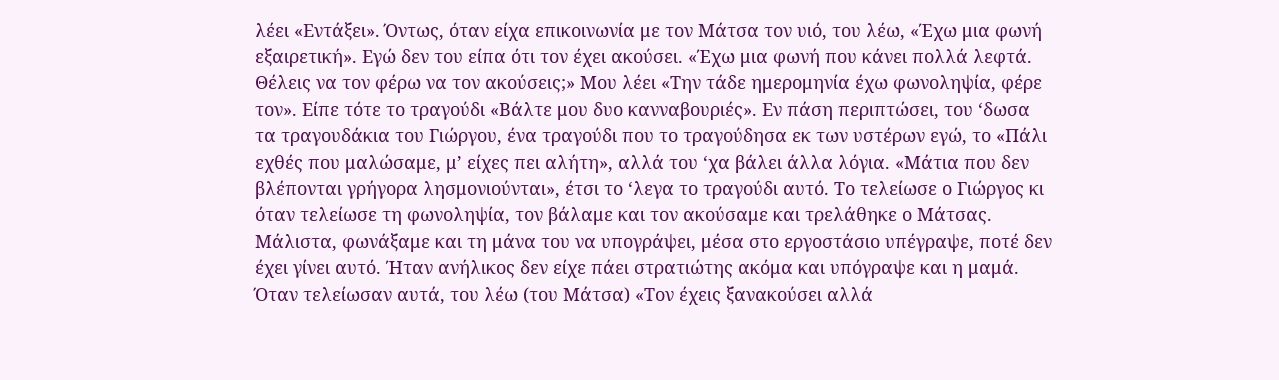λέει «Εντάξει». Όντως, όταν είχα επικοινωνία με τον Μάτσα τον υιό, του λέω, «Έχω μια φωνή εξαιρετική». Εγώ δεν του είπα ότι τον έχει ακούσει. «Έχω μια φωνή που κάνει πολλά λεφτά. Θέλεις να τον φέρω να τον ακούσεις;» Μου λέει «Την τάδε ημερομηνία έχω φωνοληψία, φέρε τον». Είπε τότε το τραγούδι «Βάλτε μου δυο κανναβουριές». Εν πάση περιπτώσει, του ‘δωσα τα τραγουδάκια του Γιώργου, ένα τραγούδι που το τραγούδησα εκ των υστέρων εγώ, το «Πάλι εχθές που μαλώσαμε, μ’ είχες πει αλήτη», αλλά του ‘χα βάλει άλλα λόγια. «Μάτια που δεν βλέπονται γρήγορα λησμονιούνται», έτσι το ‘λεγα το τραγούδι αυτό. Το τελείωσε ο Γιώργος κι όταν τελείωσε τη φωνοληψία, τον βάλαμε και τον ακούσαμε και τρελάθηκε ο Μάτσας. Μάλιστα, φωνάξαμε και τη μάνα του να υπογράψει, μέσα στο εργοστάσιο υπέγραψε, ποτέ δεν έχει γίνει αυτό. Ήταν ανήλικος δεν είχε πάει στρατιώτης ακόμα και υπόγραψε και η μαμά. Όταν τελείωσαν αυτά, του λέω (του Μάτσα) «Τον έχεις ξανακούσει αλλά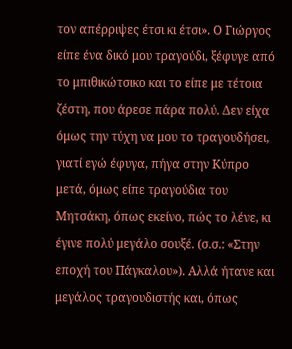τον απέρριψες έτσι κι έτσι». Ο Γιώργος είπε ένα δικό μου τραγούδι, ξέφυγε από το μπιθικώτσικο και το είπε με τέτοια ζέστη, που άρεσε πάρα πολύ. Δεν είχα όμως την τύχη να μου το τραγουδήσει, γιατί εγώ έφυγα, πήγα στην Κύπρο μετά, όμως είπε τραγούδια του Μητσάκη, όπως εκείνο, πώς το λένε, κι έγινε πολύ μεγάλο σουξέ. (σ.σ.: «Στην εποχή του Πάγκαλου»). Αλλά ήτανε και μεγάλος τραγουδιστής και, όπως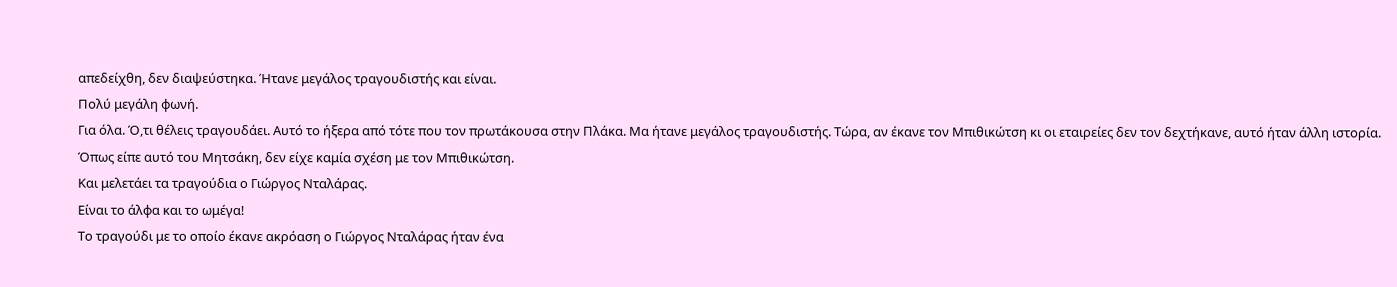απεδείχθη, δεν διαψεύστηκα. Ήτανε μεγάλος τραγουδιστής και είναι.
Πολύ μεγάλη φωνή.
Για όλα. Ό,τι θέλεις τραγουδάει. Αυτό το ήξερα από τότε που τον πρωτάκουσα στην Πλάκα. Μα ήτανε μεγάλος τραγουδιστής. Τώρα, αν έκανε τον Μπιθικώτση κι οι εταιρείες δεν τον δεχτήκανε, αυτό ήταν άλλη ιστορία. Όπως είπε αυτό του Μητσάκη, δεν είχε καμία σχέση με τον Μπιθικώτση.
Και μελετάει τα τραγούδια ο Γιώργος Νταλάρας.
Είναι το άλφα και το ωμέγα!
Το τραγούδι με το οποίο έκανε ακρόαση ο Γιώργος Νταλάρας ήταν ένα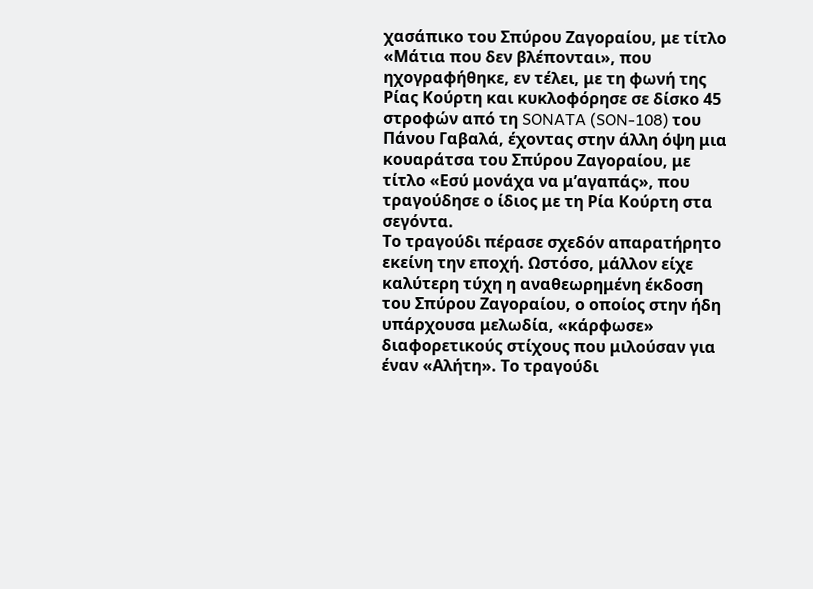χασάπικο του Σπύρου Ζαγοραίου, με τίτλο «Μάτια που δεν βλέπονται», που ηχογραφήθηκε, εν τέλει, με τη φωνή της Ρίας Κούρτη και κυκλοφόρησε σε δίσκο 45 στροφών από τη SONATA (SON-108) του Πάνου Γαβαλά, έχοντας στην άλλη όψη μια κουαράτσα του Σπύρου Ζαγοραίου, με τίτλο «Εσύ μονάχα να μ’αγαπάς», που τραγούδησε ο ίδιος με τη Ρία Κούρτη στα σεγόντα.
Το τραγούδι πέρασε σχεδόν απαρατήρητο εκείνη την εποχή. Ωστόσο, μάλλον είχε καλύτερη τύχη η αναθεωρημένη έκδοση του Σπύρου Ζαγοραίου, ο οποίος στην ήδη υπάρχουσα μελωδία, «κάρφωσε» διαφορετικούς στίχους που μιλούσαν για έναν «Αλήτη». Το τραγούδι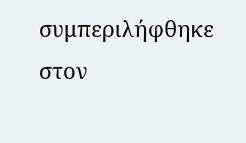συμπεριλήφθηκε στον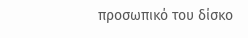προσωπικό του δίσκο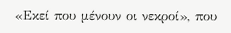«Εκεί που μένουν οι νεκροί», που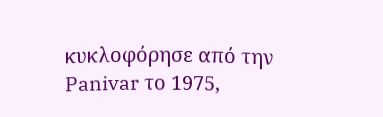κυκλοφόρησε από την Panivar το 1975,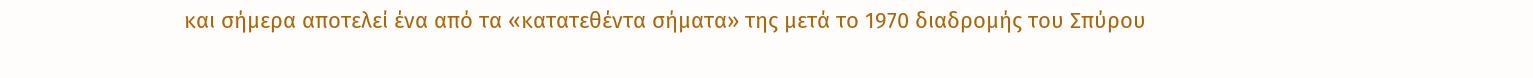και σήμερα αποτελεί ένα από τα «κατατεθέντα σήματα» της μετά το 1970 διαδρομής του Σπύρου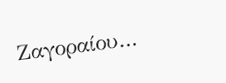Ζαγοραίου…